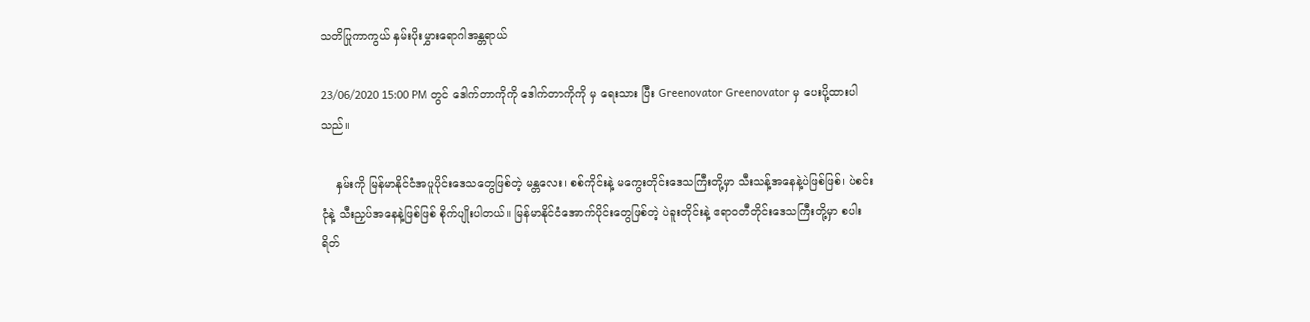သတိပြုကာကွယ် နှမ်းပိုးမွှားရောဂါအန္တရာယ်

23/06/2020 15:00 PM တွင် ဒေါက်တာကိုကို ဒေါက်တာကိုကို မှ ရေးသား ပြီး Greenovator Greenovator မှ ပေးပို့ထားပါသည်။

    နှမ်းကို မြန်မာနိုင်ငံအပူပိုင်းဒေသတွေဖြစ်တဲ့ မန္တလေး၊ စစ်ကိုင်းနဲ့ မကွေးတိုင်းဒေသကြီးတို့မှာ သီးသန့်အနေနဲ့ပဲဖြစ်ဖြစ်၊ ပဲစင်းငုံနဲ့ သီးညှပ်အနေနဲ့ဖြစ်ဖြစ် စိုက်ပျိုးပါတယ်။ မြန်မာနိုင်ငံအောက်ပိုင်းတွေဖြစ်တဲ့ ပဲခူးတိုင်းနဲ့ ဧရာဝတီတိုင်းဒေသကြီးတို့မှာ စပါးရိတ်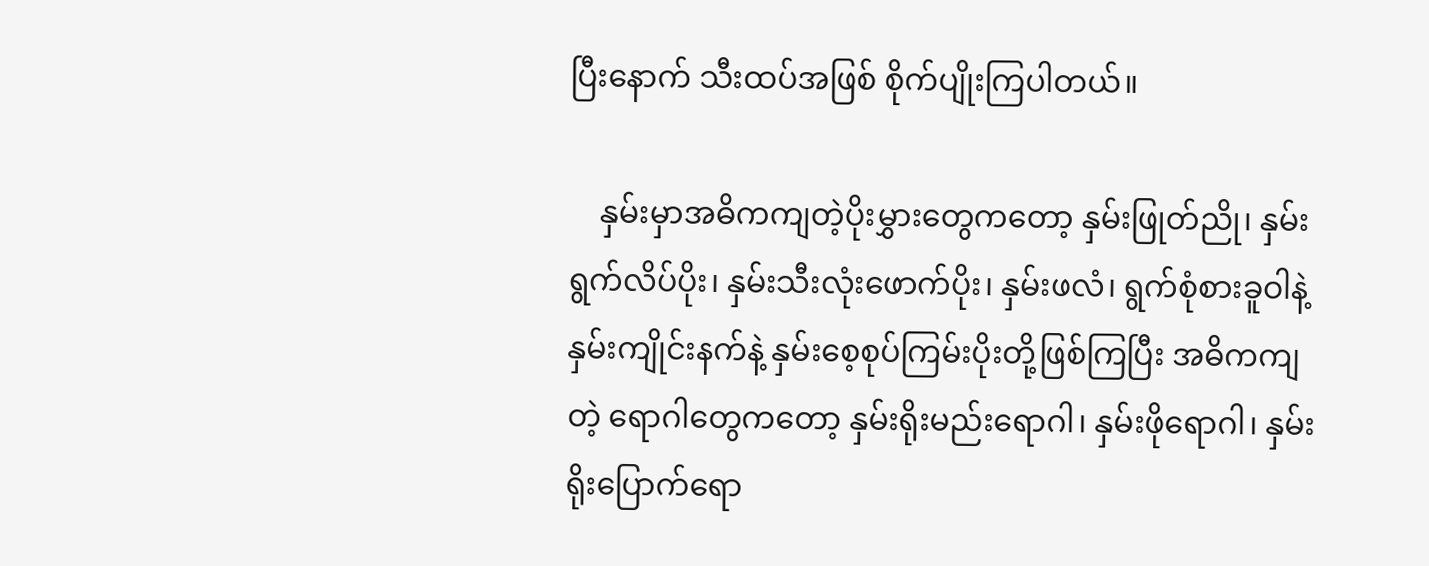ပြီးနောက် သီးထပ်အဖြစ် စိုက်ပျိုးကြပါတယ်။

    နှမ်းမှာအဓိကကျတဲ့ပိုးမွှားတွေကတော့ နှမ်းဖြုတ်ညို၊ နှမ်းရွက်လိပ်ပိုး၊ နှမ်းသီးလုံးဖောက်ပိုး၊ နှမ်းဖလံ၊ ရွက်စုံစားခူဝါနဲ့ နှမ်းကျိုင်းနက်နဲ့ နှမ်းစေ့စုပ်ကြမ်းပိုးတို့ဖြစ်ကြပြီး အဓိကကျတဲ့ ရောဂါတွေကတော့ နှမ်းရိုးမည်းရောဂါ၊ နှမ်းဖိုရောဂါ၊ နှမ်းရိုးပြောက်ရော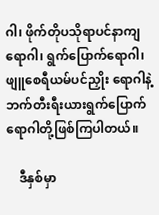ဂါ၊ ဖိုက်တိုပသိုရာပင်နာကျရောဂါ၊ ရွက်ပြောက်ရောဂါ၊ ဖျူစေရီယမ်ပင်ညှိုး ရောဂါနဲ့ ဘက်တီးရီးယားရွက်ပြောက်ရောဂါတို့ဖြစ်ကြပါတယ်။

    ဒီနှစ်မှာ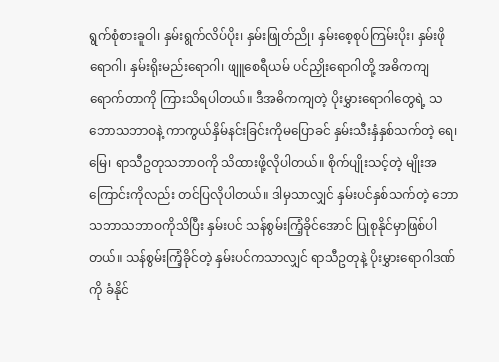ရွက်စုံစားခူဝါ၊ နှမ်းရွက်လိပ်ပိုး၊ နှမ်းဖြုတ်ညို၊ နှမ်းစေ့စုပ်ကြမ်းပိုး၊ နှမ်းဖိုရောဂါ၊ နှမ်းရိုးမည်းရောဂါ၊ ဖျူစေရီယမ် ပင်ညှိုးရောဂါတို့ အဓိကကျရောက်တာကို ကြားသိရပါတယ်။ ဒီအဓိကကျတဲ့ ပိုးမွှားရောဂါတွေရဲ့ သဘောသဘာဝနဲ့ ကာကွယ်နှိမ်နင်းခြင်းကိုမပြောခင် နှမ်းသီးနှံနှစ်သက်တဲ့ ရေ၊ မြေ၊ ရာသီဥတုသဘာဝကို သိထားဖို့လိုပါတယ်။ စိုက်ပျိုးသင့်တဲ့ မျိုးအကြောင်းကိုလည်း တင်ပြလိုပါတယ်။ ဒါမှသာလျှင် နှမ်းပင်နှစ်သက်တဲ့ ဘောသဘာသဘာဝကိုသိပြီး နှမ်းပင် သန်စွမ်းကြံ့ခိုင်အောင် ပြုစုနိုင်မှာဖြစ်ပါတယ်။ သန်စွမ်းကြံ့ခိုင်တဲ့ နှမ်းပင်ကသာလျှင် ရာသီဥတုနဲ့ ပိုးမွှားရောဂါဒဏ်ကို ခံနိုင်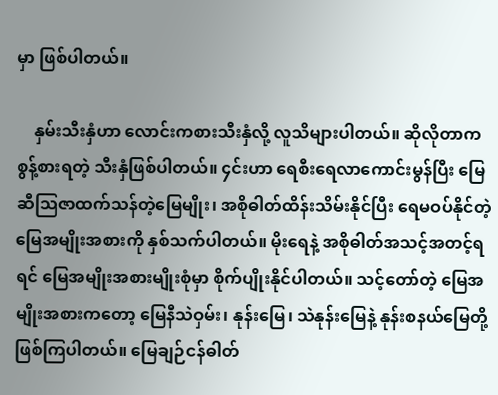မှာ ဖြစ်ပါတယ်။

    နှမ်းသီးနှံဟာ လောင်းကစားသီးနှံလို့ လူသိများပါတယ်။ ဆိုလိုတာက စွန့်စားရတဲ့ သီးနှံဖြစ်ပါတယ်။ ၄င်းဟာ ရေစီးရေလာကောင်းမွန်ပြီး မြေဆီသြဇာထက်သန်တဲ့မြေမျိုး၊ အစိုဓါတ်ထိန်းသိမ်းနိုင်ပြီး ရေမဝပ်နိုင်တဲ့မြေအမျိုးအစားကို နှစ်သက်ပါတယ်။ မိုးရေနဲ့ အစိုဓါတ်အသင့်အတင့်ရရင် မြေအမျိုးအစားမျိုးစုံမှာ စိုက်ပျိုးနိုင်ပါတယ်။ သင့်တော်တဲ့ မြေအမျိုးအစားကတော့ မြေနီသဲဝှမ်း၊ နုန်းမြေ၊ သဲနုန်းမြေနဲ့ နုန်းစနယ်မြေတို့ ဖြစ်ကြပါတယ်။ မြေချဉ်ငန်ဓါတ်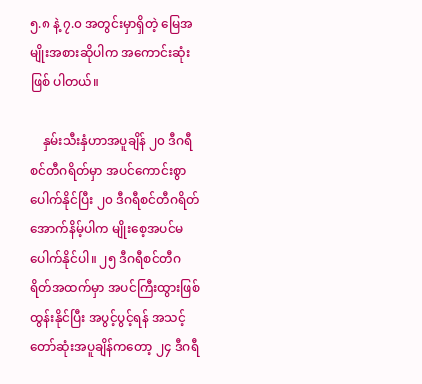၅.၈ နဲ့ ၇.၀ အတွင်းမှာရှိတဲ့ မြေအမျိုးအစားဆိုပါက အကောင်းဆုံးဖြစ် ပါတယ်။

    နှမ်းသီးနှံဟာအပူချိန် ၂၀ ဒီဂရီစင်တီဂရိတ်မှာ အပင်ကောင်းစွာပေါက်နိုင်ပြီး ၂၀ ဒီဂရီစင်တီဂရိတ်အောက်နိမ့်ပါက မျိုးစေ့အပင်မပေါက်နိုင်ပါ။ ၂၅ ဒီဂရီစင်တီဂရိတ်အထက်မှာ အပင်ကြီးထွားဖြစ်ထွန်းနိုင်ပြီး အပွင့်ပွင့်ရန် အသင့်တော်ဆုံးအပူချိန်ကတော့ ၂၄ ဒီဂရီ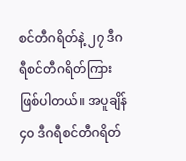စင်တီဂရိတ်နဲ့ ၂၇ ဒီဂရီစင်တီဂရိတ်ကြား ဖြစ်ပါတယ်။ အပူချိန် ၄၀ ဒီဂရီစင်တီဂရိတ်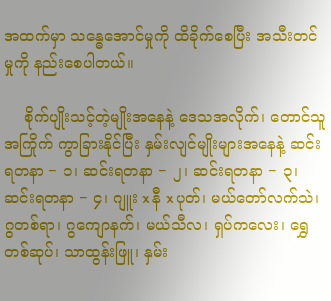အထက်မှာ သန္ဓေအောင်မှုကို ထိခိုက်စေပြီး အသီးတင်မှုကို နည်းစေပါတယ်။

    စိုက်ပျိုးသင့်တဲ့မျိုးအနေနဲ့ ဒေသအလိုက်၊ တောင်သူအကြိုက် ကွာခြားနိုင်ပြီး နှမ်းလျင်မျိုးများအနေနဲ့ ဆင်းရတနာ − ၁၊ ဆင်းရတနာ − ၂၊ ဆင်းရတနာ − ၃၊ ဆင်းရတနာ − ၄၊ ဂျူး x နီ x ပုတ်၊ မယ်တော်လက်သဲ၊ ဂွတစ်ရာ၊ ဂွကျောနက်၊ မယ်သီလ၊ ရှပ်ကလေး၊ ရွှေတစ်ဆုပ်၊ သာထွန်းဖြူ၊ နှမ်း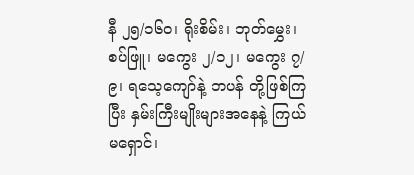နီ ၂၅/၁၆၀၊ ရိုးစိမ်း၊ ဘုတ်မွှေး၊ စပ်ဖြူ၊ မကွေး ၂/၁၂၊ မကွေး ၇/၉၊ ရသေ့ကျော်နဲ့ ဘပန် တို့ဖြစ်ကြပြီး နှမ်းကြီးမျိုးများအနေနဲ့ ကြယ်မရှောင်၊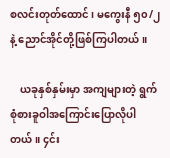စလင်းတုတ်ထောင်၊ မကွေးနီ ၅၀/၂နဲ့ ညောင်အိုင်တို့ဖြစ်ကြပါတယ်။

    ယခုနှစ်နှမ်းမှာ အကျများတဲ့ ရွက်စုံစားခူဝါအကြောင်းပြောလိုပါတယ်။ ၄င်း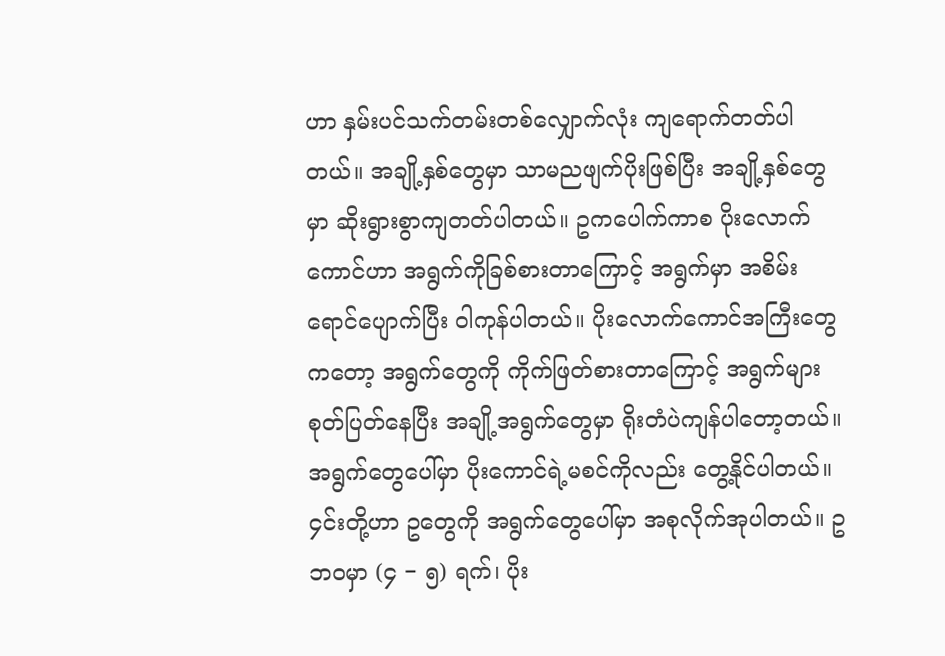ဟာ နှမ်းပင်သက်တမ်းတစ်လျှောက်လုံး ကျရောက်တတ်ပါတယ်။ အချို့နှစ်တွေမှာ သာမညဖျက်ပိုးဖြစ်ပြီး အချို့နှစ်တွေမှာ ဆိုးရွားစွာကျတတ်ပါတယ်။ ဥကပေါက်ကာစ ပိုးလောက်ကောင်ဟာ အရွက်ကိုခြစ်စားတာကြောင့် အရွက်မှာ အစိမ်းရောင်ပျောက်ပြီး ဝါကုန်ပါတယ်။ ပိုးလောက်ကောင်အကြီးတွေကတော့ အရွက်တွေကို ကိုက်ဖြတ်စားတာကြောင့် အရွက်များစုတ်ပြတ်နေပြီး အချို့အရွက်တွေမှာ ရိုးတံပဲကျန်ပါတော့တယ်။ အရွက်တွေပေါ်မှာ ပိုးကောင်ရဲ့မစင်ကိုလည်း တွေ့နိုင်ပါတယ်။ ၄င်းတို့ဟာ ဥတွေကို အရွက်တွေပေါ်မှာ အစုလိုက်အုပါတယ်။ ဥဘဝမှာ (၄ − ၅) ရက်၊ ပိုး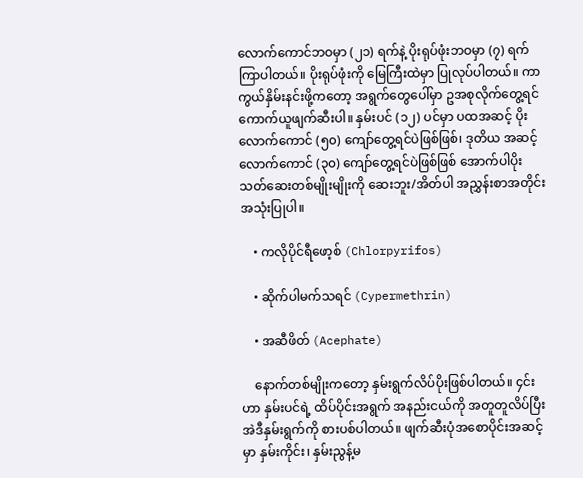လောက်ကောင်ဘဝမှာ (၂၁) ရက်နဲ့ ပိုးရုပ်ဖုံးဘဝမှာ (၇) ရက်ကြာပါတယ်။ ပိုးရုပ်ဖုံးကို မြေကြီးထဲမှာ ပြုလုပ်ပါတယ်။ ကာကွယ်နှိမ်းနင်းဖို့ကတော့ အရွက်တွေပေါ်မှာ ဥအစုလိုက်တွေ့ရင် ကောက်ယူဖျက်ဆီးပါ။ နှမ်းပင် (၁၂) ပင်မှာ ပထအဆင့် ပိုးလောက်ကောင် (၅၀) ကျော်တွေ့ရင်ပဲဖြစ်ဖြစ်၊ ဒုတိယ အဆင့်လောက်ကောင် (၃၀) ကျော်တွေ့ရင်ပဲဖြစ်ဖြစ် အောက်ပါပိုးသတ်ဆေးတစ်မျိုးမျိုးကို ဆေးဘူး/အိတ်ပါ အညွှန်းစာအတိုင်း အသုံးပြုပါ။

    • ကလိုပိုင်ရီဖော့စ် (Chlorpyrifos)

    • ဆိုက်ပါမက်သရင် (Cypermethrin)

    • အဆီဖိတ် (Acephate)

    နောက်တစ်မျိုးကတော့ နှမ်းရွက်လိပ်ပိုးဖြစ်ပါတယ်။ ၄င်းဟာ နှမ်းပင်ရဲ့ ထိပ်ပိုင်းအရွက် အနည်းငယ်ကို အတူတူလိပ်ပြီး အဲဒီနှမ်းရွက်ကို စားပစ်ပါတယ်။ ဖျက်ဆီးပုံအစောပိုင်းအဆင့်မှာ နှမ်းကိုင်း၊ နှမ်းညွန့်မ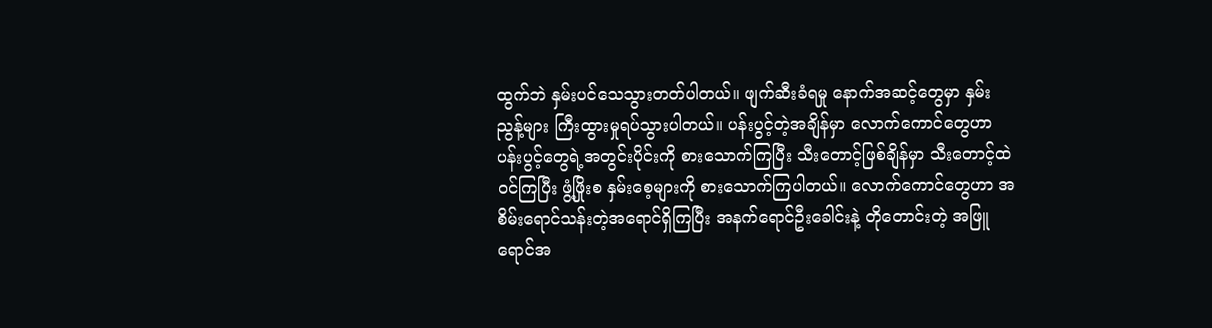ထွက်ဘဲ နှမ်းပင်သေသွားတတ်ပါတယ်။ ဖျက်ဆီးခံရမှု နောက်အဆင့်တွေမှာ နှမ်းညွန့်များ ကြီးထွားမှုရပ်သွားပါတယ်။ ပန်းပွင့်တဲ့အချိန်မှာ လောက်ကောင်တွေဟာ ပန်းပွင့်တွေရဲ့အတွင်းပိုင်းကို စားသောက်ကြပြီး သီးတောင့်ဖြစ်ချိန်မှာ သီးတောင့်ထဲဝင်ကြပြီး ဖွံ့ဖြိုးစ နှမ်းစေ့များကို စားသောက်ကြပါတယ်။ လောက်ကောင်တွေဟာ အစိမ်းရောင်သန်းတဲ့အရောင်ရှိကြပြီး အနက်ရောင်ဦးခေါင်းနဲ့ တိုတောင်းတဲ့ အဖြူရောင်အ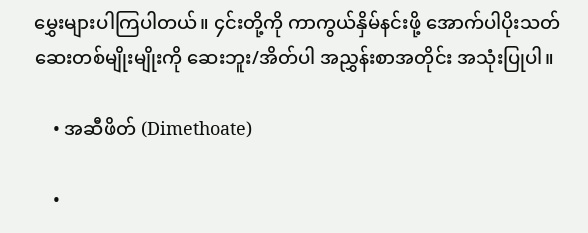မွှေးများပါကြပါတယ်။ ၄င်းတို့ကို ကာကွယ်နှိမ်နင်းဖို့ အောက်ပါပိုးသတ်ဆေးတစ်မျိုးမျိုးကို ဆေးဘူး/အိတ်ပါ အညွှန်းစာအတိုင်း အသုံးပြုပါ။

    • အဆီဖိတ် (Dimethoate)

    •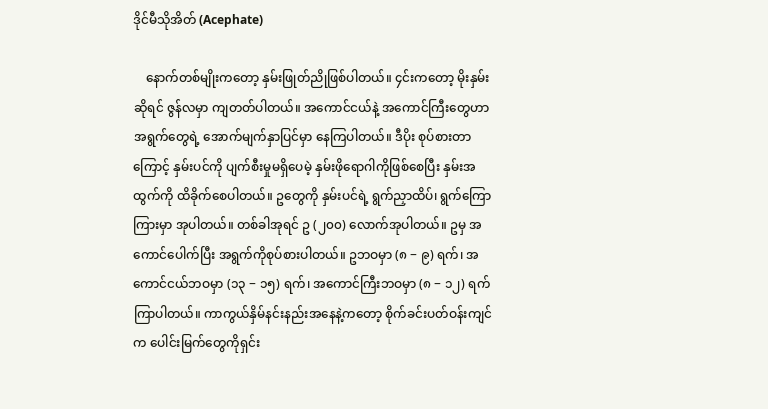ဒိုင်မီသိုအိတ် (Acephate)

    နောက်တစ်မျိုးကတော့ နှမ်းဖြုတ်ညိုဖြစ်ပါတယ်။ ၄င်းကတော့ မိုးနှမ်းဆိုရင် ဇွန်လမှာ ကျတတ်ပါတယ်။ အကောင်ငယ်နဲ့ အကောင်ကြီးတွေဟာ အရွက်တွေရဲ့ အောက်မျက်နှာပြင်မှာ နေကြပါတယ်။ ဒီပိုး စုပ်စားတာကြောင့် နှမ်းပင်ကို ပျက်စီးမှုမရှိပေမဲ့ နှမ်းဖိုရောဂါကိုဖြစ်စေပြီး နှမ်းအထွက်ကို ထိခိုက်စေပါတယ်။ ဥတွေကို နှမ်းပင်ရဲ့ ရွက်ညှာထိပ်၊ ရွက်ကြောကြားမှာ အုပါတယ်။ တစ်ခါအုရင် ဥ (၂၀၀) လောက်အုပါတယ်။ ဥမှ အကောင်ပေါက်ပြီး အရွက်ကိုစုပ်စားပါတယ်။ ဥဘဝမှာ (၈ − ၉) ရက်၊ အကောင်ငယ်ဘဝမှာ (၁၃ − ၁၅) ရက်၊ အကောင်ကြီးဘဝမှာ (၈ − ၁၂) ရက်ကြာပါတယ်။ ကာကွယ်နှိမ်နင်းနည်းအနေနဲ့ကတော့ စိုက်ခင်းပတ်ဝန်းကျင်က ပေါင်းမြက်တွေကိုရှင်း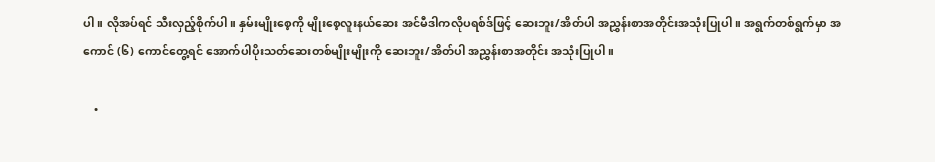ပါ။ လိုအပ်ရင် သီးလှည့်စိုက်ပါ။ နှမ်းမျိုးစေ့ကို မျိုးစေ့လူးနယ်ဆေး အင်မီဒါကလိုပရစ်ဒ်ဖြင့် ဆေးဘူး/အိတ်ပါ အညွှန်းစာအတိုင်းအသုံးပြုပါ။ အရွက်တစ်ရွက်မှာ အကောင် (၆) ကောင်တွေ့ရင် အောက်ပါပိုးသတ်ဆေးတစ်မျိုးမျိုးကို ဆေးဘူး/အိတ်ပါ အညွှန်းစာအတိုင်း အသုံးပြုပါ။

    •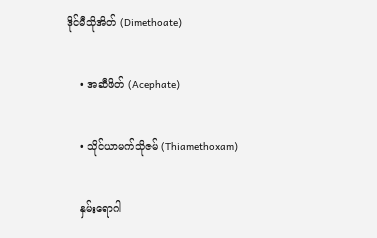ဒိုင်မီသိုအိတ် (Dimethoate)

    • အဆီဖိတ် (Acephate)

    • သိုင်ယာမက်သိုဇမ် (Thiamethoxam)

    နှမ်းရောဂါ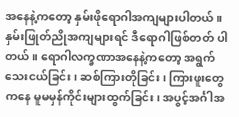အနေနဲ့ကတော့ နှမ်းဖိုရောဂါအကျများပါတယ်။ နှမ်းဖြုတ်ညိုအကျများရင် ဒီရောဂါဖြစ်တတ် ပါတယ်။ ရောဂါလက္ခဏာအနေနဲ့ကတော့ အရွက်သေးငယ်ခြင်း၊ ဆစ်ကြားတိုခြင်း၊ ကြားဖူးတွေကနေ မူမမှန်ကိုင်းများထွက်ခြင်း၊ အပွင့်အင်္ဂါအ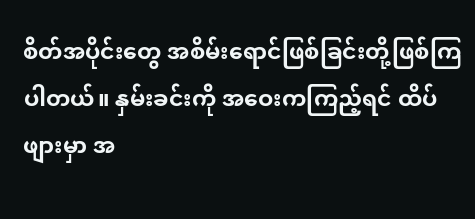စိတ်အပိုင်းတွေ အစိမ်းရောင်ဖြစ်ခြင်းတို့ဖြစ်ကြပါတယ်။ နှမ်းခင်းကို အဝေးကကြည့်ရင် ထိပ်ဖျားမှာ အ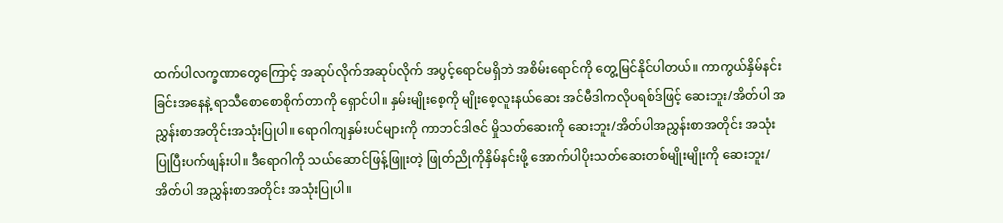ထက်ပါလက္ခဏာတွေကြောင့် အဆုပ်လိုက်အဆုပ်လိုက် အပွင့်ရောင်မရှိဘဲ အစိမ်းရောင်ကို တွေ့မြင်နိုင်ပါတယ်။ ကာကွယ်နှိမ်နင်းခြင်းအနေနဲ့ ရာသီစောစောစိုက်တာကို ရှောင်ပါ။ နှမ်းမျိုးစေ့ကို မျိုးစေ့လူးနယ်ဆေး အင်မီဒါကလိုပရစ်ဒ်ဖြင့် ဆေးဘူး/အိတ်ပါ အညွှန်းစာအတိုင်းအသုံးပြုပါ။ ရောဂါကျနှမ်းပင်များကို ကာဘင်ဒါဇင် မှိုသတ်ဆေးကို ဆေးဘူး/အိတ်ပါအညွှန်းစာအတိုင်း အသုံးပြုပြီးပက်ဖျန်းပါ။ ဒီရောဂါကို သယ်ဆောင်ဖြန့်ဖြူးတဲ့ ဖြုတ်ညိုကိုနှိမ်နင်းဖို့ အောက်ပါပိုးသတ်ဆေးတစ်မျိုးမျိုးကို ဆေးဘူး/အိတ်ပါ အညွှန်းစာအတိုင်း အသုံးပြုပါ။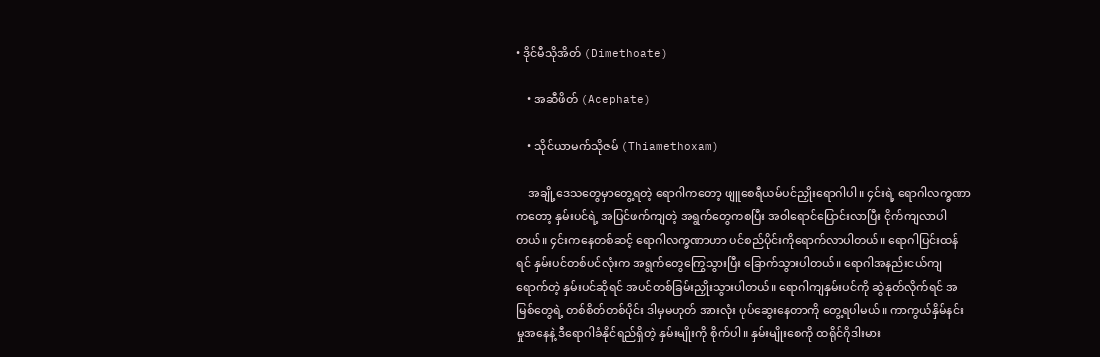• ဒိုင်မီသိုအိတ် (Dimethoate)

    • အဆီဖိတ် (Acephate)

    • သိုင်ယာမက်သိုဇမ် (Thiamethoxam)

    အချို့ဒေသတွေမှာတွေ့ရတဲ့ ရောဂါကတော့ ဖျူစေရီယမ်ပင်ညှိုးရောဂါပါ။ ၄င်းရဲ့ ရောဂါလက္ခဏာကတော့ နှမ်းပင်ရဲ့ အပြင်ဖက်ကျတဲ့ အရွက်တွေကစပြီး အဝါရောင်ပြောင်းလာပြီး ငိုက်ကျလာပါတယ်။ ၄င်းကနေတစ်ဆင့် ရောဂါလက္ခဏာဟာ ပင်စည်ပိုင်းကိုရောက်လာပါတယ်။ ရောဂါပြင်းထန်ရင် နှမ်းပင်တစ်ပင်လုံးက အရွက်တွေကြွေသွားပြီး ခြောက်သွားပါတယ်။ ရောဂါအနည်းငယ်ကျရောက်တဲ့ နှမ်းပင်ဆိုရင် အပင်တစ်ခြမ်းညှိုးသွားပါတယ်။ ရောဂါကျနှမ်းပင်ကို ဆွဲနုတ်လိုက်ရင် အမြစ်တွေရဲ့ တစ်စိတ်တစ်ပိုင်း ဒါမှမဟုတ် အားလုံး ပုပ်ဆွေးနေတာကို တွေ့ရပါမယ်။ ကာကွယ်နှိမ်နင်းမှုအနေနဲ့ ဒီရောဂါခံနိုင်ရည်ရှိတဲ့ နှမ်းမျိုးကို စိုက်ပါ။ နှမ်းမျိုးစေကို ထရိုင်ဂိုဒါးမား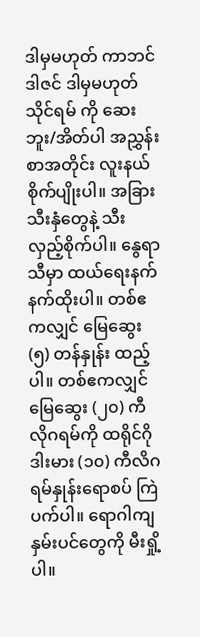ဒါမှမဟုတ် ကာဘင်ဒါဇင် ဒါမှမဟုတ် သိုင်ရမ် ကို ဆေးဘူး/အိတ်ပါ အညွှန်းစာအတိုင်း လူးနယ်စိုက်ပျိုးပါ။ အခြားသီးနှံတွေနဲ့ သီးလှည့်စိုက်ပါ။ နွေရာသီမှာ ထယ်ရေးနက်နက်ထိုးပါ။ တစ်ဧကလျှင် မြေဆွေး (၅) တန်နှုန်း ထည့်ပါ။ တစ်ဧကလျှင် မြေဆွေး (၂၀) ကီလိုဂရမ်ကို ထရိုင်ဂိုဒါးမား (၁၀) ကီလိဂရမ်နှုန်းရောစပ် ကြဲပက်ပါ။ ရောဂါကျနှမ်းပင်တွေကို မီးရှို့ပါ။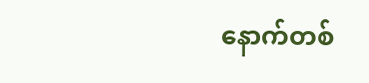နောက်တစ်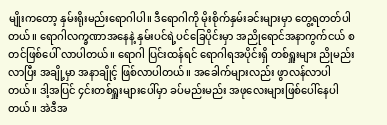မျိုးကတော့ နှမ်းရိုးမည်းရောဂါပါ။ ဒီရောဂါကို မိုးစိုက်နှမ်းခင်းများမှာ တွေ့ရတတ်ပါတယ်။ ရောဂါလက္ခဏာအနေနဲ့ နှမ်းပင်ရဲ့ပင်ခြေပိုင်းမှာ အညိုရောင်အနာကွက်ငယ် စတင်ဖြစ်ပေါ် လာပါတယ်။ ရောဂါ ပြင်းထန်ရင် ရောဂါရအပိုင်းရှိ တစ်ရှူးများ ညိုမည်းလာပြီး အချို့မှာ အနာချိုင့် ဖြစ်လာပါတယ်။ အခေါက်များလည်း ဖွာလန်လာပါတယ်။ ဒါ့အပြင် ၄င်းတစ်ရှူးများပေါ်မှာ ခပ်မည်းမည်း အဖုလေးများဖြစ်ပေါ်နေပါတယ်။ အဲဒီအ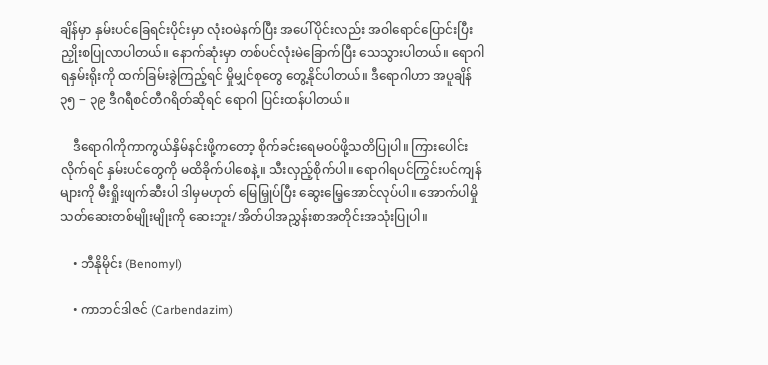ချိန်မှာ နှမ်းပင်ခြေရင်းပိုင်းမှာ လုံးဝမဲနက်ပြီး အပေါ်ပိုင်းလည်း အဝါရောင်ပြောင်းပြီး ညှိုးစပြုလာပါတယ်။ နောက်ဆုံးမှာ တစ်ပင်လုံးမဲခြောက်ပြီး သေသွားပါတယ်။ ရောဂါရနှမ်းရိုးကို ထက်ခြမ်းခွဲကြည့်ရင် မှိုမျှင်စုတွေ တွေ့နိုင်ပါတယ်။ ဒီရောဂါဟာ အပူချိန် ၃၅ − ၃၉ ဒီဂရီစင်တီဂရိတ်ဆိုရင် ရောဂါ ပြင်းထန်ပါတယ်။

    ဒီရောဂါကိုကာကွယ်နှိမ်နင်းဖို့ကတော့ စိုက်ခင်းရေမဝပ်ဖို့သတိပြုပါ။ ကြားပေါင်းလိုက်ရင် နှမ်းပင်တွေကို မထိခိုက်ပါစေနဲ့။ သီးလှည့်စိုက်ပါ။ ရောဂါရပင်ကြွင်းပင်ကျန်များကို မီးရှိုးဖျက်ဆီးပါ ဒါမှမဟုတ် မြေမြှုပ်ပြီး ဆွေးမြေ့အောင်လုပ်ပါ။ အောက်ပါမှိုသတ်ဆေးတစ်မျိုးမျိုးကို ဆေးဘူး/အိတ်ပါအညွှန်းစာအတိုင်းအသုံးပြုပါ။

    • ဘီနိုမိုင်း (Benomyl)

    • ကာဘင်ဒါဇင် (Carbendazim)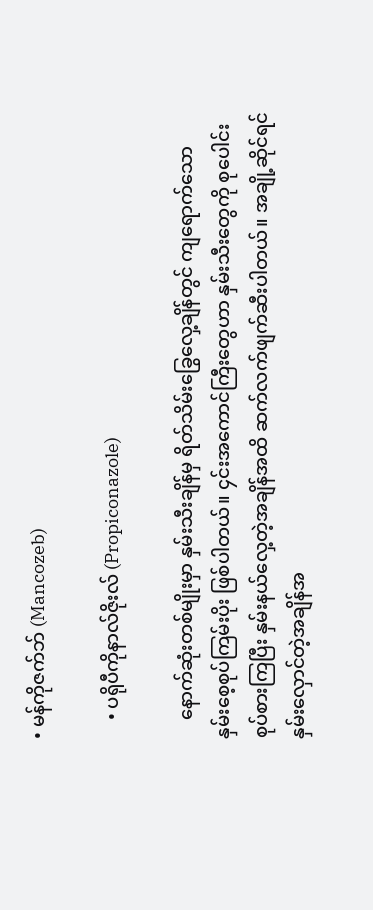• မန်ကိုဇက်ဘ် (Mancozeb)

    • ပရိုပီကိုနာလ်ဇိုးလ် (Propiconazole)

    နောက်ဆုံးတစ်မျိုးမှာ နှမ်းသီးချိန်မှ ရိတ်သိမ်းခြွေလှေ့ချိန်တွင် ကျရောက်သော နှမ်းစေ့စုပ်ကြမ်းပိုး ဖြစ်ပါတယ်။ ၄င်းအကောင်ကြီးတွေဟာ နှမ်းသီးတွေကို စုပေါင်းစုပ်စားကြပြီး နှမ်းနယ်လှေ့တဲ့အချိန်အထိ ဆက်လက်ဖျက်ဆီးပါတယ်။ အချို့ဆိုင်ရင် နှမ်းလှောင်တဲ့အချိန်အ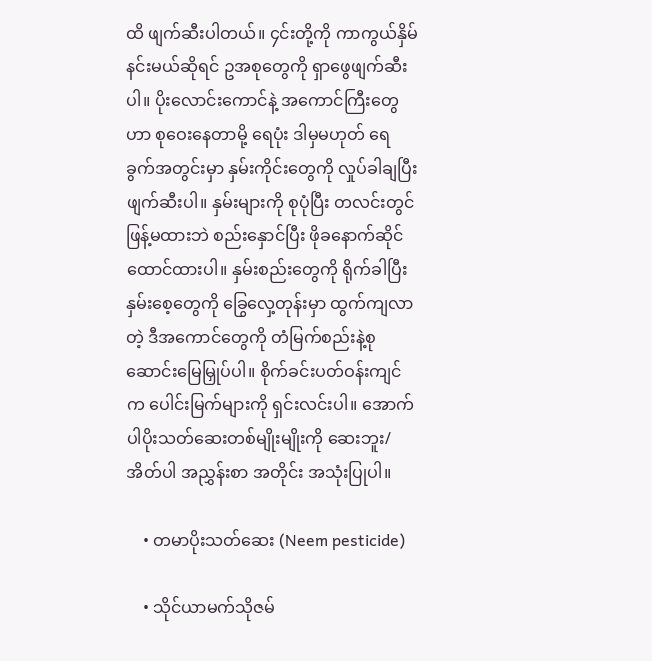ထိ ဖျက်ဆီးပါတယ်။ ၄င်းတို့ကို ကာကွယ်နှိမ်နင်းမယ်ဆိုရင် ဥအစုတွေကို ရှာဖွေဖျက်ဆီးပါ။ ပိုးလောင်းကောင်နဲ့ အကောင်ကြီးတွေဟာ စုဝေးနေတာမို့ ရေပုံး ဒါမှမဟုတ် ရေခွက်အတွင်းမှာ နှမ်းကိုင်းတွေကို လှုပ်ခါချပြီး ဖျက်ဆီးပါ။ နှမ်းများကို စုပုံပြီး တလင်းတွင် ဖြန့်မထားဘဲ စည်းနှောင်ပြီး ဖိုခနောက်ဆိုင်ထောင်ထားပါ။ နှမ်းစည်းတွေကို ရိုက်ခါပြီး နှမ်းစေ့တွေကို ခြွေလှေ့တုန်းမှာ ထွက်ကျလာတဲ့ ဒီအကောင်တွေကို တံမြက်စည်းနဲ့စုဆောင်းမြေမြှုပ်ပါ။ စိုက်ခင်းပတ်ဝန်းကျင်က ပေါင်းမြက်များကို ရှင်းလင်းပါ။ အောက်ပါပိုးသတ်ဆေးတစ်မျိုးမျိုးကို ဆေးဘူး/အိတ်ပါ အညွှန်းစာ အတိုင်း အသုံးပြုပါ။

    • တမာပိုးသတ်ဆေး (Neem pesticide)

    • သိုင်ယာမက်သိုဇမ်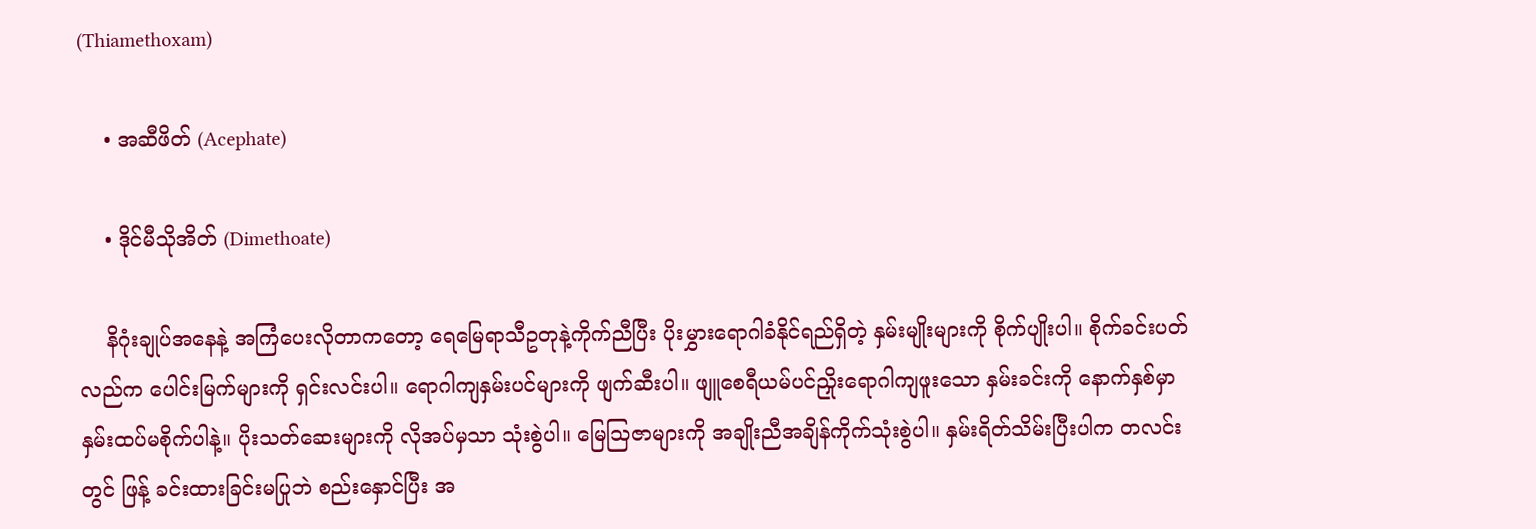(Thiamethoxam)

    • အဆီဖိတ် (Acephate)

    • ဒိုင်မီသိုအိတ် (Dimethoate)

    နိဂုံးချုပ်အနေနဲ့ အကြံပေးလိုတာကတော့ ရေမြေရာသီဥတုနဲ့ကိုက်ညီပြီး ပိုးမွှားရောဂါခံနိုင်ရည်ရှိတဲ့ နှမ်းမျိုးများကို စိုက်ပျိုးပါ။ စိုက်ခင်းပတ်လည်က ပေါင်းမြက်များကို ရှင်းလင်းပါ။ ရောဂါကျနှမ်းပင်များကို ဖျက်ဆီးပါ။ ဖျူစေရီယမ်ပင်ညှိုးရောဂါကျဖူးသော နှမ်းခင်းကို နောက်နှစ်မှာ နှမ်းထပ်မစိုက်ပါနဲ့။ ပိုးသတ်ဆေးများကို လိုအပ်မှသာ သုံးစွဲပါ။ မြေသြဇာများကို အချိုးညီအချိန်ကိုက်သုံးစွဲပါ။ နှမ်းရိတ်သိမ်းပြီးပါက တလင်းတွင် ဖြန့် ခင်းထားခြင်းမပြုဘဲ စည်းနှောင်ပြီး အ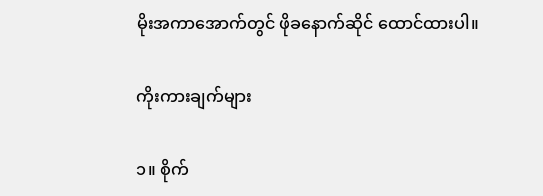မိုးအကာအောက်တွင် ဖိုခနောက်ဆိုင် ထောင်ထားပါ။

ကိုးကားချက်များ

၁။ စိုက်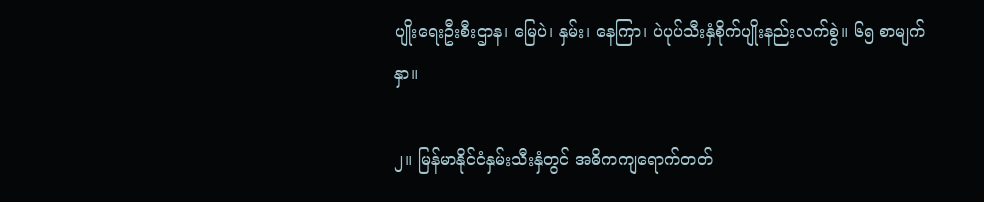ပျိုးရေးဦးစီးဌာန၊ မြေပဲ၊ နှမ်း၊ နေကြာ၊ ပဲပုပ်သီးနှံစိုက်ပျိုးနည်းလက်စွဲ။ ၆၅ စာမျက်နှာ။

၂။ မြန်မာနိုင်ငံနှမ်းသီးနှံတွင် အဓိကကျရောက်တတ်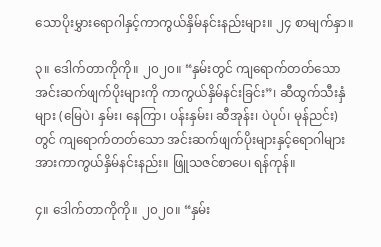သောပိုးမွှားရောဂါနှင့်ကာကွယ်နှိမ်နင်းနည်းများ။ ၂၄ စာမျက်နှာ။

၃။ ဒေါက်တာကိုကို။ ၂၀၂၀။ “နှမ်းတွင် ကျရောက်တတ်သော အင်းဆက်ဖျက်ပိုးများကို ကာကွယ်နှိမ်နင်းခြင်း”၊ ဆီထွက်သီးနှံများ (မြေပဲ၊ နှမ်း၊ နေကြာ၊ ပန်းနှမ်း၊ ဆီအုန်း၊ ပဲပုပ်၊ မုန်ညင်း) တွင် ကျရောက်တတ်သော အင်းဆက်ဖျက်ပိုးများနှင့်ရောဂါများအားကာကွယ်နှိမ်နင်းနည်း။ ဖြူသဇင်စာပေ၊ ရန်ကုန်။

၄။ ဒေါက်တာကိုကို။ ၂၀၂၀။ “နှမ်း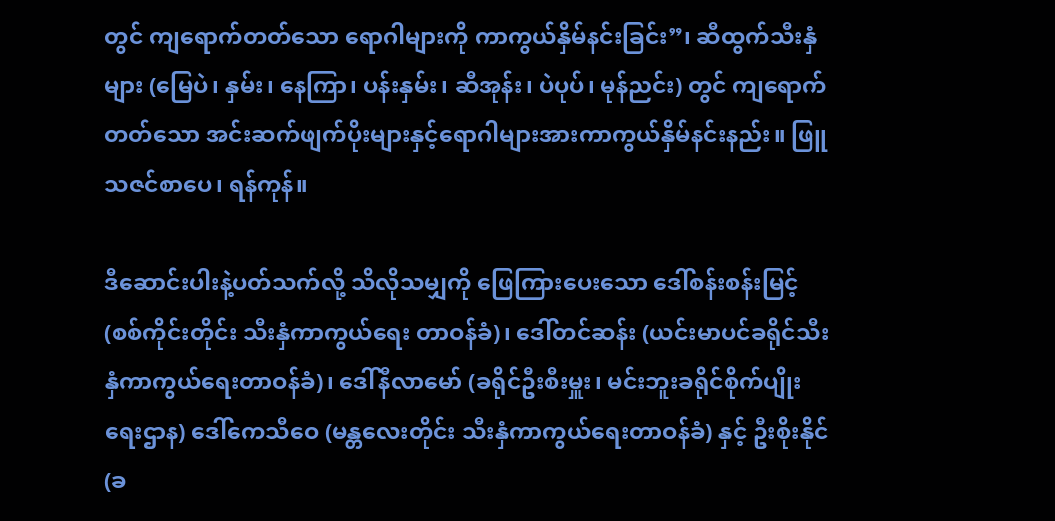တွင် ကျရောက်တတ်သော ရောဂါများကို ကာကွယ်နှိမ်နင်းခြင်း”၊ ဆီထွက်သီးနှံများ (မြေပဲ၊ နှမ်း၊ နေကြာ၊ ပန်းနှမ်း၊ ဆီအုန်း၊ ပဲပုပ်၊ မုန်ညင်း) တွင် ကျရောက်တတ်သော အင်းဆက်ဖျက်ပိုးများနှင့်ရောဂါများအားကာကွယ်နှိမ်နင်းနည်း။ ဖြူသဇင်စာပေ၊ ရန်ကုန်။

ဒီဆောင်းပါးနဲ့ပတ်သက်လို့ သိလိုသမျှကို ဖြေကြားပေးသော ဒေါ်စန်းစန်းမြင့် (စစ်ကိုင်းတိုင်း သီးနှံကာကွယ်ရေး တာဝန်ခံ)၊ ဒေါ်တင်ဆန်း (ယင်းမာပင်ခရိုင်သီးနှံကာကွယ်ရေးတာဝန်ခံ)၊ ဒေါ်နီလာမော် (ခရိုင်ဦးစီးမှူး၊ မင်းဘူးခရိုင်စိုက်ပျိုးရေးဌာန) ဒေါ်ကေသီဝေ (မန္တလေးတိုင်း သီးနှံကာကွယ်ရေးတာဝန်ခံ) နှင့် ဦးစိုးနိုင် (ခ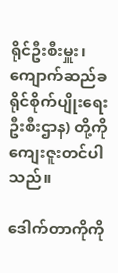ရိုင်ဦးစီးမှူး၊ ကျောက်ဆည်ခရိုင်စိုက်ပျိုးရေးဦးစီးဌာန) တို့ကို ကျေးဇူးတင်ပါသည်။

ဒေါက်တာကိုကို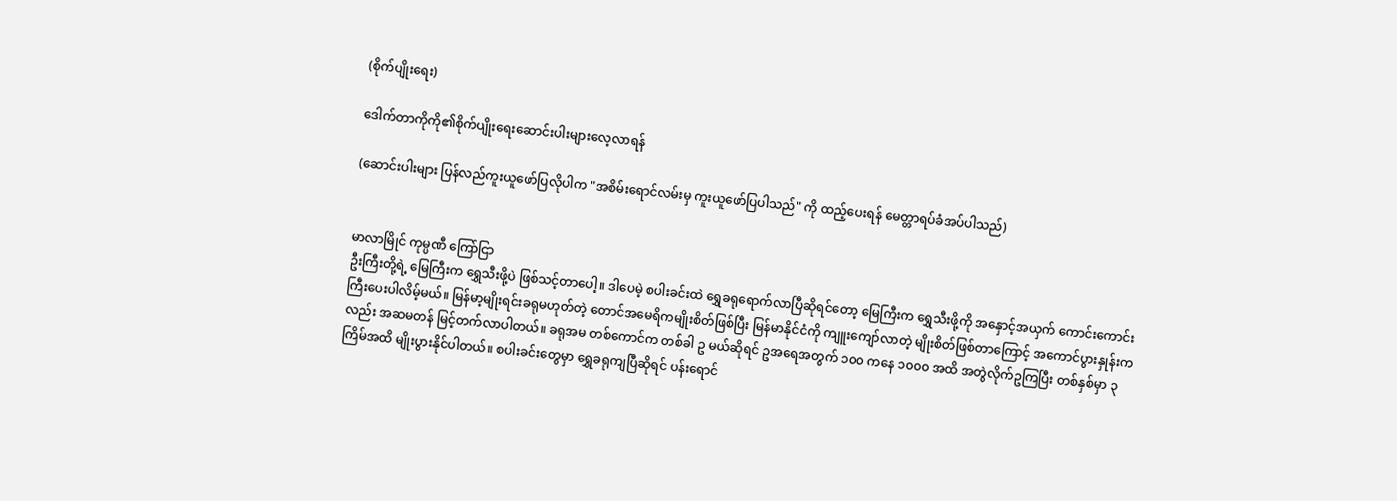(စိုက်ပျိုးရေး)

ဒေါက်တာကိုကို၏စိုက်ပျိုးရေးဆောင်းပါးများလေ့လာရန်

(ဆောင်းပါးများ ပြန်လည်ကူးယူဖော်ပြလိုပါက "အစိမ်းရောင်လမ်းမှ ကူးယူဖော်ပြပါသည်" ကို ထည့်ပေးရန် မေတ္တာရပ်ခံအပ်ပါသည်)


မာလာမြိုင် ကုမ္ပဏီ ကြော်ငြာ
ဦးကြီးတို့ရဲ့ မြေကြီးက ရွှေသီးဖို့ပဲ ဖြစ်သင့်တာပေါ့။ ဒါပေမဲ့ စပါးခင်းထဲ ရွှေခရုရောက်လာပြီဆိုရင်တော့ မြေကြီးက ရွှေသီးဖို့ကို အနှောင့်အယှက် ကောင်းကောင်းကြီးပေးပါလိမ့်မယ်။ မြန်မာ့မျိုးရင်းခရုမဟုတ်တဲ့ တောင်အမေရိကမျိုးစိတ်ဖြစ်ပြီး မြန်မာနိုင်ငံကို ကျူးကျော်လာတဲ့ မျိုးစိတ်ဖြစ်တာကြောင့် အကောင်ပွားနှုန်းကလည်း အဆမတန် မြင့်တက်လာပါတယ်။ ခရုအမ တစ်ကောင်က တစ်ခါ ဥ မယ်ဆိုရင် ဥအရေအတွက် ၁၀၀ ကနေ ၁၀၀၀ အထိ အတွဲလိုက်ဥကြပြီး တစ်နှစ်မှာ ၃ ကြိမ်အထိ မျိုးပွားနိုင်ပါတယ်။ စပါးခင်းတွေမှာ ရွှေခရုကျပြီဆိုရင် ပန်းရောင်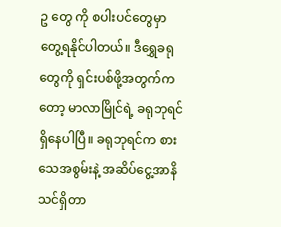ဥ တွေ ကို စပါးပင်တွေမှာ တွေ့ရနိုင်ပါတယ်။ ဒီရွှေခရုတွေကို ရှင်းပစ်ဖို့အတွက်ကတော့ မာလာမြိုင်ရဲ့ ခရုဘုရင် ရှိနေပါပြီ။ ခရုဘုရင်က စားသေအစွမ်းနဲ့ အဆိပ်ငွေ့အာနိသင်ရှိတာ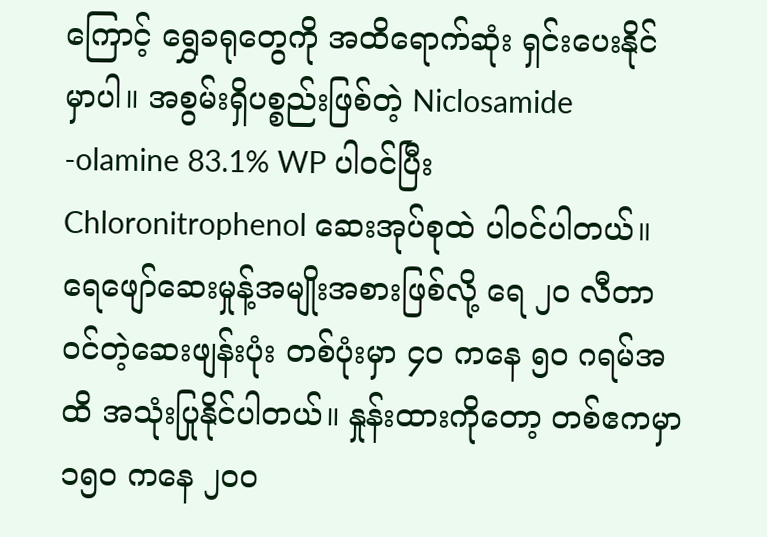ကြောင့် ရွှေခရုတွေကို အထိရောက်ဆုံး ရှင်းပေးနိုင်မှာပါ။ အစွမ်းရှိပစ္စည်းဖြစ်တဲ့ Niclosamide -olamine 83.1% WP ပါဝင်ပြီး Chloronitrophenol ဆေးအုပ်စုထဲ ပါဝင်ပါတယ်။ ရေဖျော်ဆေးမှုန့်အမျိုးအစားဖြစ်လို့ ရေ ၂၀ လီတာဝင်တဲ့ဆေးဖျန်းပုံး တစ်ပုံးမှာ ၄၀ ကနေ ၅၀ ဂရမ်အထိ အသုံးပြုနိုင်ပါတယ်။ နှုန်းထားကိုတော့ တစ်ဧကမှာ ၁၅၀ ကနေ ၂၀၀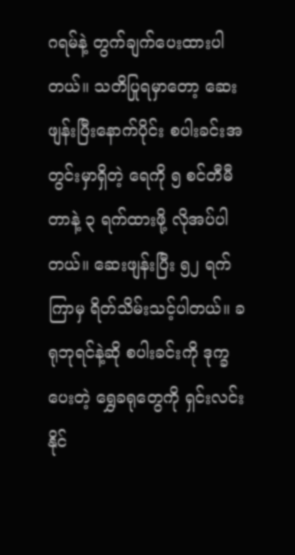ဂရမ်နဲ့ တွက်ချက်ပေးထားပါတယ်။ သတိပြုရမှာတော့ ဆေးဖျန်းပြီးနောက်ပိုင်း စပါးခင်းအတွင်းမှာရှိတဲ့ ရေကို ၅ စင်တီမီတာနဲ့ ၃ ရက်ထားဖို့ လိုအပ်ပါတယ်။ ဆေးဖျန်းပြီး ၅၂ ရက်ကြာမှ ရိတ်သိမ်းသင့်ပါတယ်။ ခရုဘုရင်နဲ့ဆို စပါးခင်းကို ဒုက္ခပေးတဲ့ ရွှေခရုတွေကို ရှင်းလင်းနိုင်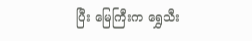ပြီး မြေကြီးက ရွှေသီး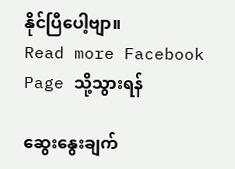နိုင်ပြီပေါ့ဗျာ။
Read more Facebook Page သို့သွားရန်

ဆွေးနွေးချက်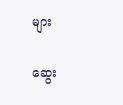များ

ဆွေး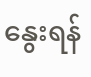နွေးရန်